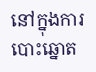នៅក្នុងការបោះឆ្នោត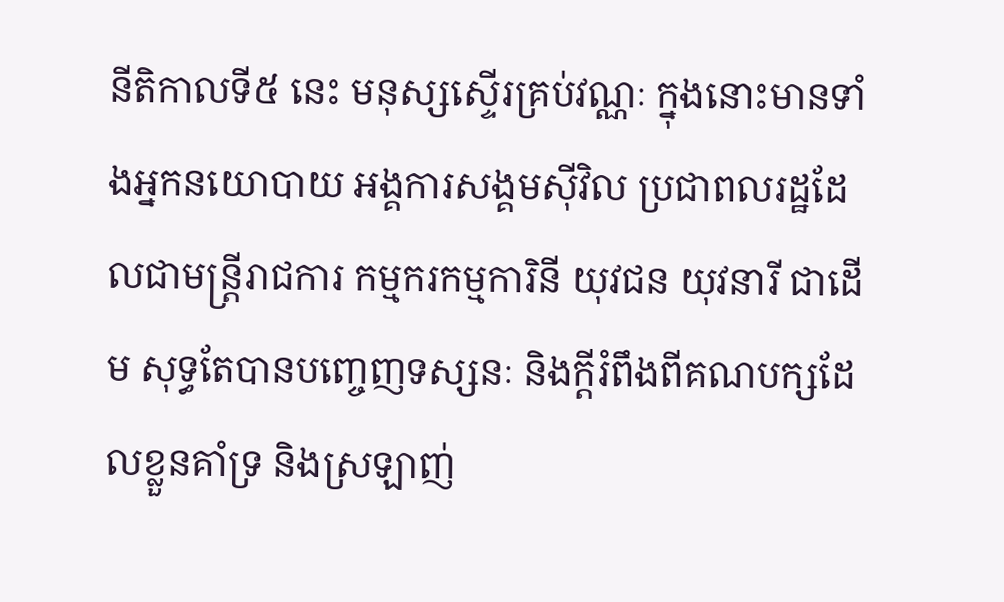នីតិកាលទី៥ នេះ មនុស្សស្ទើរគ្រប់វណ្ណៈ ក្នុងនោះមានទាំងអ្នកនយោបាយ អង្គការសង្គមស៊ីវិល ប្រជាពលរដ្ឋដែលជាមន្ត្រីរាជការ កម្មករកម្មការិនី យុវជន យុវនារី ជាដើម សុទ្ធតែបានបញ្ចេញទស្សនៈ និងក្តីរំពឹងពីគណបក្សដែលខ្លួនគាំទ្រ និងស្រឡាញ់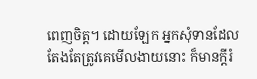ពេញចិត្ត។ ដោយឡែក អ្នកសុំទានដែលតែងតែត្រូវគេមើលងាយនោះ ក៏មានក្តីរំ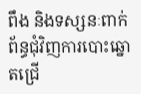ពឹង និងទស្សនៈពាក់ព័ន្ធជុំវិញការបោះឆ្នោតជ្រើ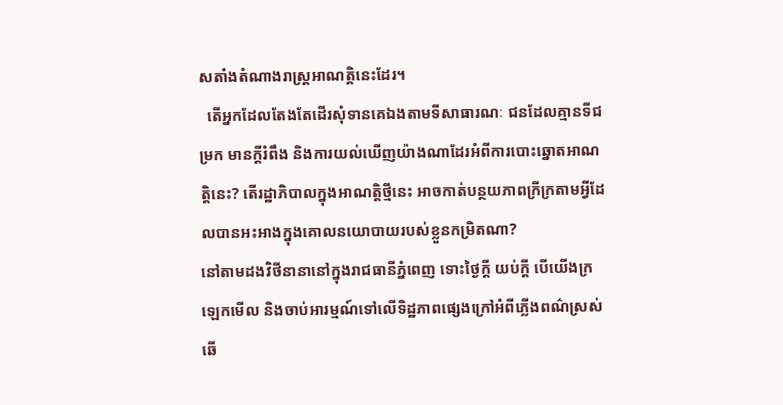សតាំងតំណាងរាស្ត្រអាណត្តិនេះដែរ។
  តើអ្នកដែលតែងតែដើរសុំទានគេឯងតាមទីសាធារណៈ ជនដែលគ្មានទីជម្រក មានក្ដីរំពឹង និងការយល់ឃើញយ៉ាងណាដែរអំពីការបោះឆ្នោតអាណត្តិនេះ? តើរដ្ឋាភិបាលក្នុងអាណត្តិថ្មីនេះ អាចកាត់បន្ថយភាពក្រីក្រតាមអ្វីដែលបានអះអាងក្នុងគោលនយោបាយរបស់ខ្លួនកម្រិតណា?
នៅតាមដងវិថីនានានៅក្នុងរាជធានីភ្នំពេញ ទោះថ្ងៃក្តី យប់ក្តី បើយើងក្រឡេកមើល និងចាប់អារម្មណ៍ទៅលើទិដ្ឋភាពផ្សេងក្រៅអំពីភ្លើងពណ៌ស្រស់ឆើ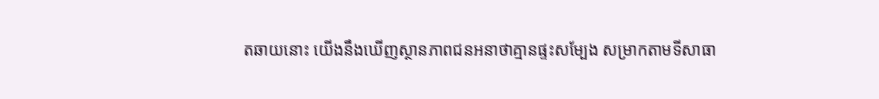តឆាយនោះ យើងនឹងឃើញស្ថានភាពជនអនាថាគ្មានផ្ទះសម្បែង សម្រាកតាមទីសាធា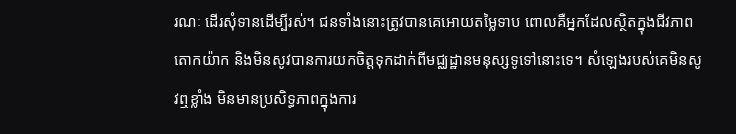រណៈ ដើរសុំទានដើម្បីរស់។ ជនទាំងនោះត្រូវបានគេអោយតម្លៃទាប ពោលគឺអ្នកដែលស្ថិតក្នុងជីវភាពតោកយ៉ាក និងមិនសូវបានការយកចិត្តទុកដាក់ពីមជ្ឈដ្ឋានមនុស្សទូទៅនោះទេ។ សំឡេងរបស់គេមិនសូវឮខ្លាំង មិនមានប្រសិទ្ធភាពក្នុងការ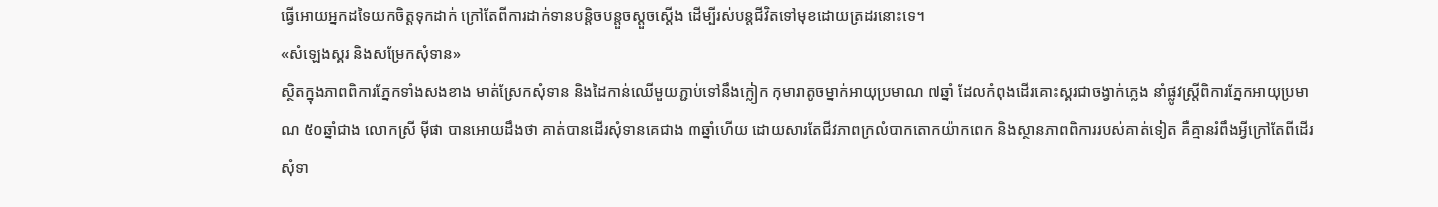ធ្វើអោយអ្នកដទៃយកចិត្តទុកដាក់ ក្រៅតែពីការដាក់ទានបន្តិចបន្តួចស្ដួចស្តើង ដើម្បីរស់បន្តជីវិតទៅមុខដោយត្រដរនោះទេ។
«សំឡេងស្គរ និងសម្រែកសុំទាន»
ស្ថិតក្នុងភាពពិការភ្នែកទាំងសងខាង មាត់ស្រែកសុំទាន និងដៃកាន់ឈើមួយភ្ជាប់ទៅនឹងក្លៀក កុមារាតូចម្នាក់អាយុប្រមាណ ៧ឆ្នាំ ដែលកំពុងដើរគោះស្គរជាចង្វាក់ភ្លេង នាំផ្លូវស្ត្រីពិការភ្នែកអាយុប្រមាណ ៥០ឆ្នាំជាង លោកស្រី ម៉ីផា បានអោយដឹងថា គាត់បានដើរសុំទានគេជាង ៣ឆ្នាំហើយ ដោយសារតែជីវភាពក្រលំបាកតោកយ៉ាកពេក និងស្ថានភាពពិការរបស់គាត់ទៀត គឺគ្មានរំពឹងអ្វីក្រៅតែពីដើរសុំទា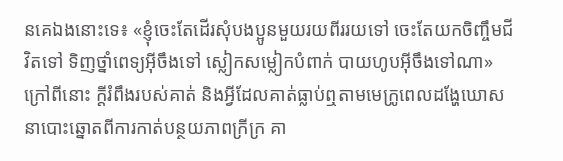នគេឯងនោះទេ៖ «ខ្ញុំចេះតែដើរសុំបងប្អូនមួយរយពីររយទៅ ចេះតែយកចិញ្ចឹមជីវិតទៅ ទិញថ្នាំពេទ្យអ៊ីចឹងទៅ ស្លៀកសម្លៀកបំពាក់ បាយហូបអ៊ីចឹងទៅណា»
ក្រៅពីនោះ ក្តីរំពឹងរបស់គាត់ និងអ្វីដែលគាត់ធ្លាប់ឮតាមមេក្រូពេលដង្ហែឃោសនាបោះឆ្នោតពីការកាត់បន្ថយភាពក្រីក្រ គា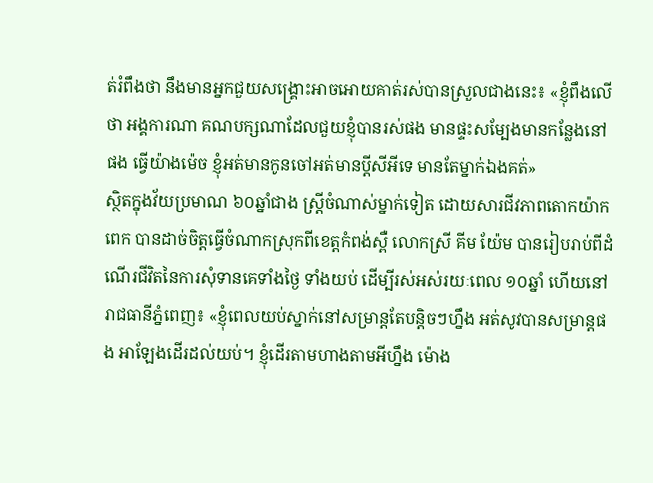ត់រំពឹងថា នឹងមានអ្នកជួយសង្គ្រោះអាចអោយគាត់រស់បានស្រួលជាងនេះ៖ «ខ្ញុំពឹងលើថា អង្គការណា គណបក្សណាដែលជួយខ្ញុំបានរស់ផង មានផ្ទះសម្បែងមានកន្លែងនៅផង ធ្វើយ៉ាងម៉េច ខ្ញុំអត់មានកូនចៅអត់មានប្ដីសីអីទេ មានតែម្នាក់ឯងគត់»
ស្ថិតក្នុងវ័យប្រមាណ ៦០ឆ្នាំជាង ស្ត្រីចំណាស់ម្នាក់ទៀត ដោយសារជីវភាពតោកយ៉ាកពេក បានដាច់ចិត្តធ្វើចំណាកស្រុកពីខេត្តកំពង់ស្ពឺ លោកស្រី គីម យ៉ែម បានរៀបរាប់ពីដំណើរជីវិតនៃការសុំទានគេទាំងថ្ងៃ ទាំងយប់ ដើម្បីរស់អស់រយៈពេល ១០ឆ្នាំ ហើយនៅរាជធានីភ្នំពេញ៖ «ខ្ញុំពេលយប់ស្នាក់នៅសម្រាន្តតែបន្តិចៗហ្នឹង អត់សូវបានសម្រាន្តផង អាឡែងដើរដល់យប់។ ខ្ញុំដើរតាមហាងតាមអីហ្នឹង ម៉ោង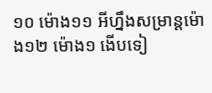១០ ម៉ោង១១ អីហ្នឹងសម្រាន្តម៉ោង១២ ម៉ោង១ ងើបទៀ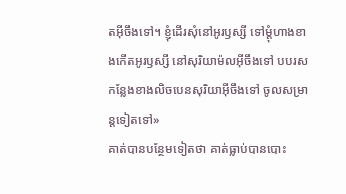តអ៊ីចឹងទៅ។ ខ្ញុំដើរសុំនៅអូរឫស្សី ទៅម្តុំហាងខាងកើតអូរឫស្សី នៅសុរិយាម៉លអ៊ីចឹងទៅ បបរសកន្លែងខាងលិចបេនសុរិយាអ៊ីចឹងទៅ ចូលសម្រាន្តទៀតទៅ»
គាត់បានបន្ថែមទៀតថា គាត់ធ្លាប់បានបោះ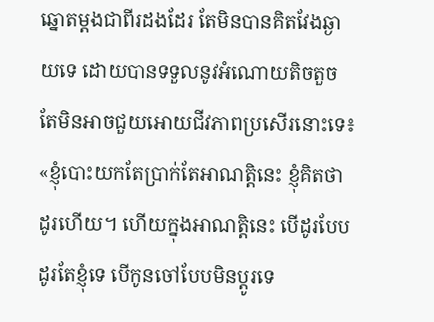ឆ្នោតម្តងជាពីរដងដែរ តែមិនបានគិតវែងឆ្ងាយទេ ដោយបានទទួលនូវអំណោយតិចតួច តែមិនអាចជួយអោយជីវភាពប្រសើរនោះទេ៖ «ខ្ញុំបោះយកតែប្រាក់តែអាណត្តិនេះ ខ្ញុំគិតថាដូរហើយ។ ហើយក្នុងអាណត្តិនេះ បើដូរបែបដូរតែខ្ញុំទេ បើកូនចៅបែបមិនប្ដូរទេ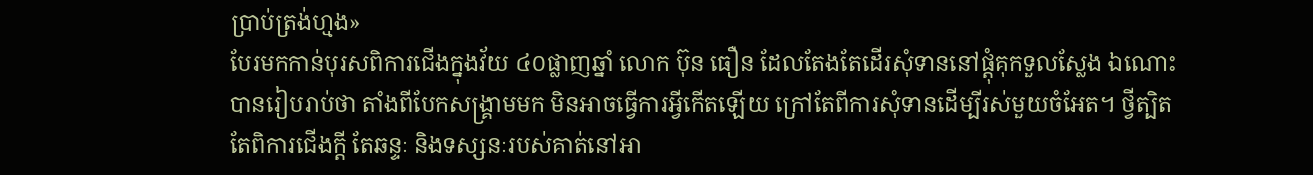ប្រាប់ត្រង់ហ្មង»
បែរមកកាន់បុរសពិការជើងក្នុងវ័យ ៤០ផ្លាញឆ្នាំ លោក ប៊ុន ធឿន ដែលតែងតែដើរសុំទាននៅផ្តុំគុកទួលស្លែង ឯណោះ បានរៀបរាប់ថា តាំងពីបែកសង្គ្រាមមក មិនអាចធ្វើការអ្វីកើតឡើយ ក្រៅតែពីការសុំទានដើម្បីរស់មួយចំអែត។ ថ្វីត្បិតតែពិការជើងក្តី តែឆន្ទៈ និងទស្សនៈរបស់គាត់នៅអា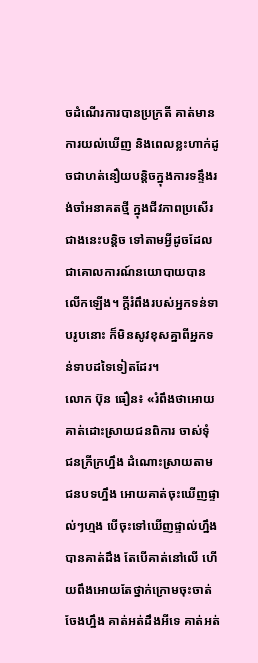ចដំណើរការបានប្រក្រតី គាត់មានការយល់ឃើញ និងពេលខ្លះហាក់ដូចជាហត់នឿយបន្តិចក្នុងការទន្ទឹងរង់ចាំអនាគតថ្មី ក្នុងជីវភាពប្រសើរជាងនេះបន្តិច ទៅតាមអ្វីដូចដែលជាគោលការណ៍នយោបាយបានលើកឡើង។ ក្តីរំពឹងរបស់អ្នកទន់ទាបរូបនោះ ក៏មិនសូវខុសគ្នាពីអ្នកទន់ទាបដទៃទៀតដែរ។
លោក ប៊ុន ធឿន៖ «រំពឹងថាអោយគាត់ដោះស្រាយជនពិការ ចាស់ទុំ ជនក្រីក្រហ្នឹង ដំណោះស្រាយតាមជនបទហ្នឹង អោយគាត់ចុះឃើញផ្ទាល់ៗហ្មង បើចុះទៅឃើញផ្ទាល់ហ្នឹង បានគាត់ដឹង តែបើគាត់នៅលើ ហើយពឹងអោយតែថ្នាក់ក្រោមចុះចាត់ចែងហ្នឹង គាត់អត់ដឹងអីទេ គាត់អត់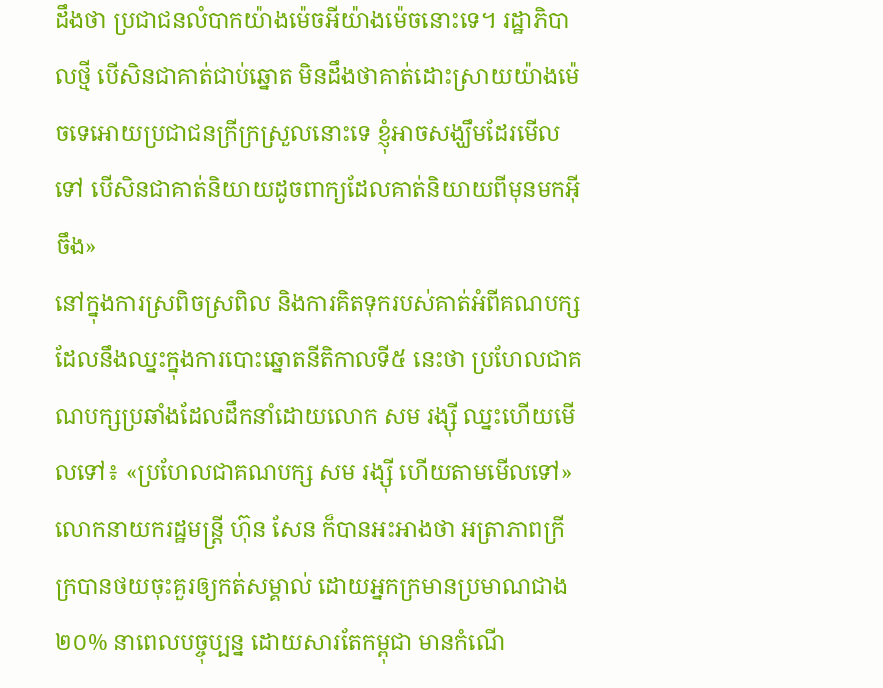ដឹងថា ប្រជាជនលំបាកយ៉ាងម៉េចអីយ៉ាងម៉េចនោះទេ។ រដ្ឋាភិបាលថ្មី បើសិនជាគាត់ជាប់ឆ្នោត មិនដឹងថាគាត់ដោះស្រាយយ៉ាងម៉េចទេអោយប្រជាជនក្រីក្រស្រួលនោះទេ ខ្ញុំអាចសង្ឃឹមដែរមើលទៅ បើសិនជាគាត់និយាយដូចពាក្យដែលគាត់និយាយពីមុនមកអ៊ីចឹង»
នៅក្នុងការស្រពិចស្រពិល និងការគិតទុករបស់គាត់អំពីគណបក្សដែលនឹងឈ្នះក្នុងការបោះឆ្នោតនីតិកាលទី៥ នេះថា ប្រហែលជាគណបក្សប្រឆាំងដែលដឹកនាំដោយលោក សម រង្ស៊ី ឈ្នះហើយមើលទៅ៖ «ប្រហែលជាគណបក្ស សម រង្ស៊ី ហើយតាមមើលទៅ»
លោកនាយករដ្ឋមន្ត្រី ហ៊ុន សែន ក៏បានអះអាងថា អត្រាភាពក្រីក្របានថយចុះគួរឲ្យកត់សម្គាល់ ដោយអ្នកក្រមានប្រមាណជាង ២០% នាពេលបច្ចុប្បន្ន ដោយសារតែកម្ពុជា មានកំណើ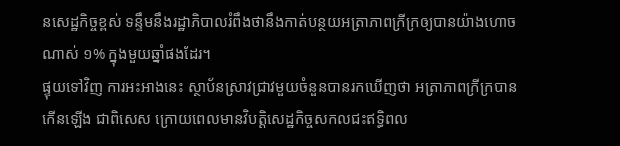នសេដ្ឋកិច្ចខ្ពស់ ទន្ទឹមនឹងរដ្ឋាភិបាលរំពឹងថានឹងកាត់បន្ថយអត្រាភាពក្រីក្រឲ្យបានយ៉ាងហោចណាស់ ១% ក្នុងមួយឆ្នាំផងដែរ។
ផ្ទុយទៅវិញ ការអះអាងនេះ ស្ថាប័នស្រាវជ្រាវមួយចំនួនបានរកឃើញថា អត្រាភាពក្រីក្របានកើនឡើង ជាពិសេស ក្រោយពេលមានវិបត្តិសេដ្ឋកិច្ចសកលជះឥទ្ធិពល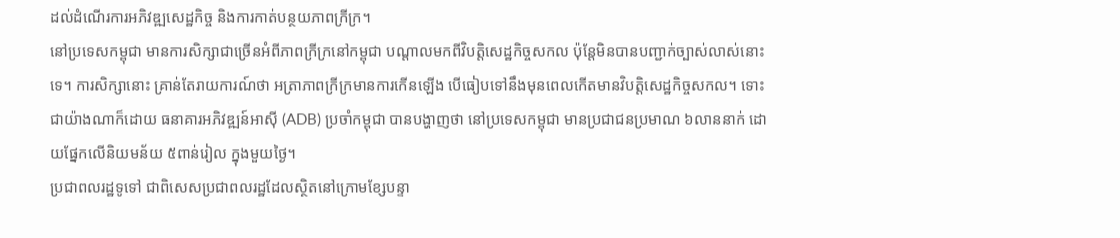ដល់ដំណើរការអភិវឌ្ឍសេដ្ឋកិច្ច និងការកាត់បន្ថយភាពក្រីក្រ។
នៅប្រទេសកម្ពុជា មានការសិក្សាជាច្រើនអំពីភាពក្រីក្រនៅកម្ពុជា បណ្ដាលមកពីវិបត្តិសេដ្ឋកិច្ចសកល ប៉ុន្តែមិនបានបញ្ជាក់ច្បាស់លាស់នោះទេ។ ការសិក្សានោះ គ្រាន់តែរាយការណ៍ថា អត្រាភាពក្រីក្រមានការកើនឡើង បើធៀបទៅនឹងមុនពេលកើតមានវិបត្តិសេដ្ឋកិច្ចសកល។ ទោះជាយ៉ាងណាក៏ដោយ ធនាគារអភិវឌ្ឍន៍អាស៊ី (ADB) ប្រចាំកម្ពុជា បានបង្ហាញថា នៅប្រទេសកម្ពុជា មានប្រជាជនប្រមាណ ៦លាននាក់ ដោយផ្នែកលើនិយមន័យ ៥ពាន់រៀល ក្នុងមួយថ្ងៃ។
ប្រជាពលរដ្ឋទូទៅ ជាពិសេសប្រជាពលរដ្ឋដែលស្ថិតនៅក្រោមខ្សែបន្ទា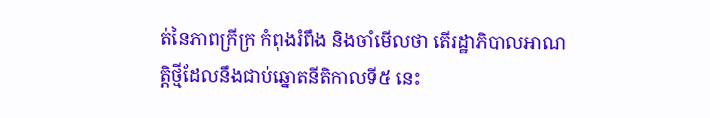ត់នៃភាពក្រីក្រ កំពុងរំពឹង និងចាំមើលថា តើរដ្ឋាភិបាលអាណត្តិថ្មីដែលនឹងជាប់ឆ្នោតនីតិកាលទី៥ នេះ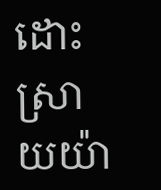ដោះស្រាយយ៉ា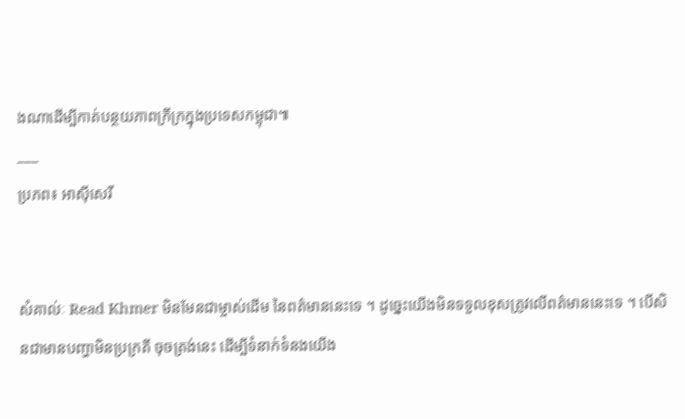ងណាដើម្បីកាត់បន្ថយភាពក្រីក្រក្នុងប្រទេសកម្ពុជា៕
___
ប្រភព៖ អាស៊ីសេរី


សំគាល់ៈ Read Khmer មិនមែនជាម្ចាស់ដើម នៃពត៌មាននេះទេ ។ ដូច្នេះយើងមិនទទួលខុសត្រូវលើពត៌មាននេះទេ ។ បើសិនជាមានបញ្ហាមិនប្រក្រតី ចុចត្រង់នេះ ដើម្បីទំនាក់ទំនងយើង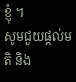ខ្ញុំ ។
សូមជួយផ្តល់មតិ និង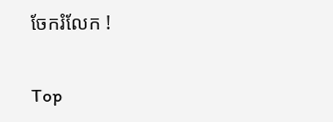ចែករំលែក !

Top